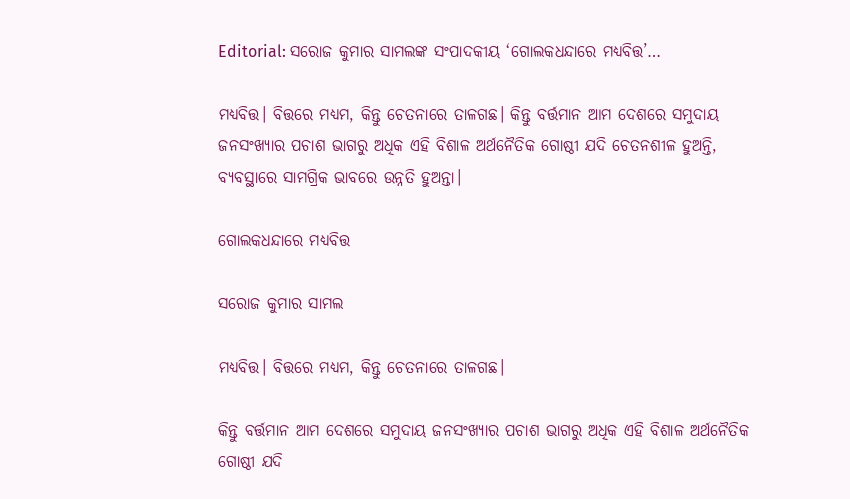Editorial: ସରୋଜ କୁମାର ସାମଲଙ୍କ ସଂପାଦକୀୟ ‘ଗୋଲକଧନ୍ଦାରେ ମଧ୍ୟବିତ୍ତ’…

ମଧ୍ୟବିତ୍ତ। ବିତ୍ତରେ ମଧ୍ୟମ, କିନ୍ତୁ ଚେତନାରେ ତାଳଗଛ। କିନ୍ତୁ ବର୍ତ୍ତମାନ ଆମ ଦେଶରେ ସମୁଦାୟ ଜନସଂଖ୍ୟାର ପଚାଶ ଭାଗରୁ ଅଧିକ ଏହି ବିଶାଳ ଅର୍ଥନୈତିକ ଗୋଷ୍ଠୀ ଯଦି ଚେତନଶୀଳ ହୁଅନ୍ତି, ବ୍ୟବସ୍ଥାରେ ସାମଗ୍ରିକ ଭାବରେ ଉନ୍ନତି ହୁଅନ୍ତା।

ଗୋଲକଧନ୍ଦାରେ ମଧ୍ୟବିତ୍ତ

ସରୋଜ କୁମାର ସାମଲ

ମଧ୍ୟବିତ୍ତ। ବିତ୍ତରେ ମଧ୍ୟମ, କିନ୍ତୁ ଚେତନାରେ ତାଳଗଛ।

କିନ୍ତୁ ବର୍ତ୍ତମାନ ଆମ ଦେଶରେ ସମୁଦାୟ ଜନସଂଖ୍ୟାର ପଚାଶ ଭାଗରୁ ଅଧିକ ଏହି ବିଶାଳ ଅର୍ଥନୈତିକ ଗୋଷ୍ଠୀ ଯଦି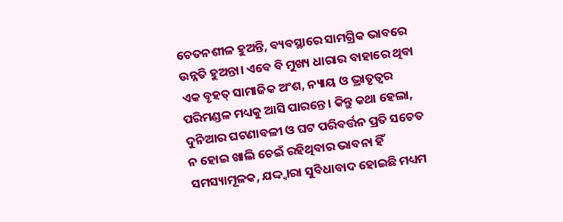ଚେତନଶୀଳ ହୁଅନ୍ତି, ବ୍ୟବସ୍ଥାରେ ସାମଗ୍ରିକ ଭାବରେ ଉନ୍ନତି ହୁଅନ୍ତା। ଏବେ ବି ମୁଖ୍ୟ ଧାରାର ବାହାରେ ଥିବା ଏକ ବୃହତ୍ ସାମାଜିକ ଅଂଶ, ନ୍ୟାୟ ଓ ଭ୍ରାତୃତ୍ବର ପରିମଣ୍ଡଳ ମଧ୍ୟକୁ ଆସି ପାରନ୍ତେ। କିନ୍ତୁ କଥା ହେଲା, ଦୁନିଆର ଘଟଣାବଳୀ ଓ ଘଟ ପରିବର୍ତ୍ତନ ପ୍ରତି ସଚେତ ନ ହୋଇ ଖାଲି ଚେଇଁ ରହିଥିବାର ଭାବନା ହିଁ ସମସ୍ୟାମୂଳକ, ଯଦ୍ଦ୍ବାରା ସୁବିଧାବାଦ ହୋଇଛି ମଧ୍ୟମ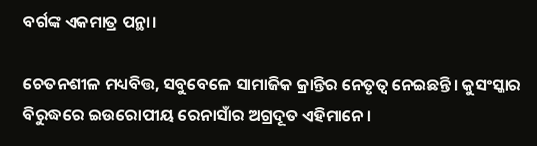ବର୍ଗଙ୍କ ଏକମାତ୍ର ପନ୍ଥା।

ଚେତନଶୀଳ ମଧ୍ୟବିତ୍ତ, ସବୁବେଳେ ସାମାଜିକ କ୍ରାନ୍ତିର ନେତୃତ୍ବ ନେଇଛନ୍ତି। କୁସଂସ୍କାର ବିରୁଦ୍ଧରେ ଇଉରୋପୀୟ ରେନାସାଁର ଅଗ୍ରଦୂତ ଏହିମାନେ।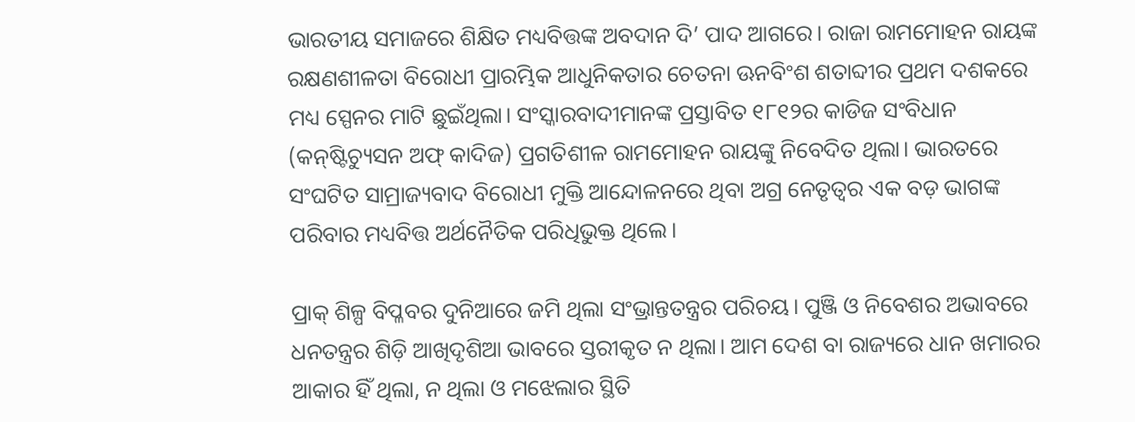ଭାରତୀୟ ସମାଜରେ ଶିକ୍ଷିତ ମଧ୍ୟବିତ୍ତଙ୍କ ଅବଦାନ ଦି’ ପାଦ ଆଗରେ। ରାଜା ରାମମୋହନ ରାୟଙ୍କ ରକ୍ଷଣଶୀଳତା ବିରୋଧୀ ପ୍ରାରମ୍ଭିକ ଆଧୁନିକତାର ଚେତନା ଊନବିଂଶ ଶତାବ୍ଦୀର ପ୍ରଥମ ଦଶକରେ ମଧ୍ୟ ସ୍ପେନର ମାଟି ଛୁଇଁଥିଲା। ସଂସ୍କାରବାଦୀମାନଙ୍କ ପ୍ରସ୍ତାବିତ ୧୮୧୨ର କାଡିଜ ସଂବିଧାନ (କନ୍‌ଷ୍ଟିଚ୍ୟୁସନ ଅଫ୍ କାଦିଜ) ପ୍ରଗତିଶୀଳ ରାମମୋହନ ରାୟଙ୍କୁ ନିବେଦିତ ଥିଲା। ଭାରତରେ ସଂଘଟିତ ସାମ୍ରାଜ୍ୟବାଦ ବିରୋଧୀ ମୁକ୍ତି ଆନ୍ଦୋଳନରେ ଥିବା ଅଗ୍ର ନେତୃତ୍ବର ଏକ ବଡ଼ ଭାଗଙ୍କ ପରିବାର ମଧ୍ୟବିତ୍ତ ଅର୍ଥନୈତିକ ପରିଧିଭୁକ୍ତ ଥିଲେ।

ପ୍ରାକ୍ ଶିଳ୍ପ ବିପ୍ଳବର ଦୁନିଆରେ ଜମି ଥିଲା ସଂଭ୍ରାନ୍ତତନ୍ତ୍ରର ପରିଚୟ। ପୁଞ୍ଜି ଓ ନିବେଶର ଅଭାବରେ ଧନତନ୍ତ୍ରର ଶିଡ଼ି ଆଖିଦୃଶିଆ ଭାବରେ ସ୍ତରୀକୃତ ନ ଥିଲା। ଆମ ଦେଶ ବା ରାଜ୍ୟରେ ଧାନ ଖମାରର ଆକାର ହିଁ ଥିଲା, ନ ଥିଲା ଓ ମଝେଲାର ସ୍ଥିତି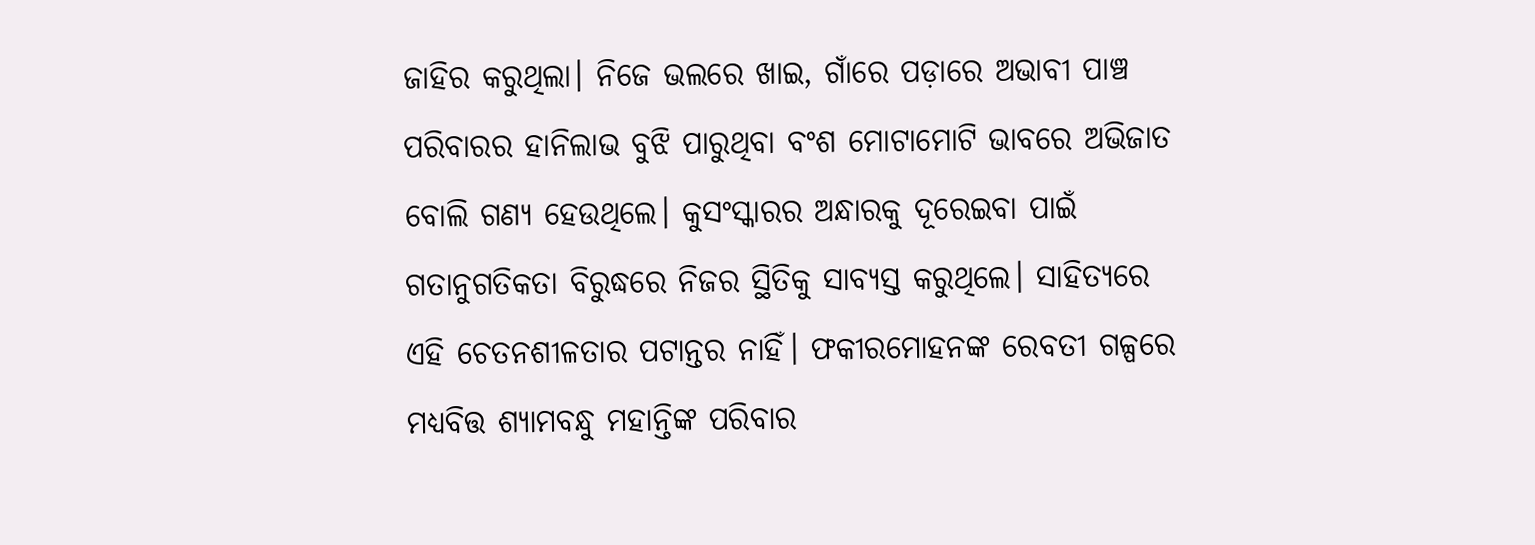ଜାହିର କରୁଥିଲା। ନିଜେ ଭଲରେ ଖାଇ, ଗାଁରେ ପଡ଼ାରେ ଅଭାବୀ ପାଞ୍ଚ ପରିବାରର ହାନିଲାଭ ବୁଝି ପାରୁଥିବା ବଂଶ ମୋଟାମୋଟି ଭାବରେ ଅଭିଜାତ ବୋଲି ଗଣ୍ୟ ହେଉଥିଲେ। କୁସଂସ୍କାରର ଅନ୍ଧାରକୁ ଦୂରେଇବା ପାଇଁ ଗତାନୁଗତିକତା ବିରୁଦ୍ଧରେ ନିଜର ସ୍ଥିତିକୁ ସାବ୍ୟସ୍ତ କରୁଥିଲେ। ସାହିତ୍ୟରେ ଏହି ଚେତନଶୀଳତାର ପଟାନ୍ତର ନାହିଁ। ଫକୀରମୋହନଙ୍କ ରେବତୀ ଗଳ୍ପରେ ମଧ୍ୟବିତ୍ତ ଶ୍ୟାମବନ୍ଧୁ ମହାନ୍ତିଙ୍କ ପରିବାର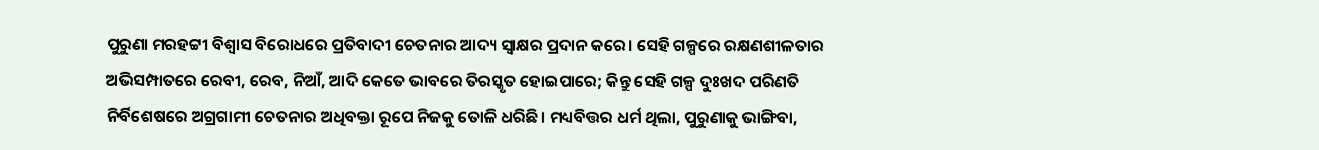ପୁରୁଣା ମରହଟ୍ଟୀ ବିଶ୍ବାସ ବିରୋଧରେ ପ୍ରତିବାଦୀ ଚେତନାର ଆଦ୍ୟ ସ୍ବାକ୍ଷର ପ୍ରଦାନ କରେ। ସେହି ଗଳ୍ପରେ ରକ୍ଷଣଶୀଳତାର ଅଭିସମ୍ପାତରେ ରେବୀ, ରେବ, ନିଆଁ, ଆଦି କେତେ ଭାବରେ ତିରସ୍କୃତ ହୋଇପାରେ; କିନ୍ତୁ ସେହି ଗଳ୍ପ ଦୁଃଖଦ ପରିଣତି ନିର୍ବିଶେଷରେ ଅଗ୍ରଗାମୀ ଚେତନାର ଅଧିବକ୍ତା ରୂପେ ନିଜକୁ ତୋଳି ଧରିଛି। ମଧ୍ୟବିତ୍ତର ଧର୍ମ ଥିଲା, ପୁରୁଣାକୁ ଭାଙ୍ଗିବା,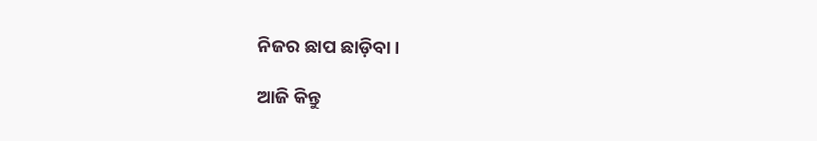ନିଜର ଛାପ ଛାଡ଼ିବା।

ଆଜି କିନ୍ତୁ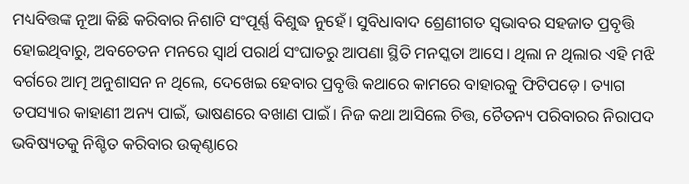ମଧ୍ୟବିତ୍ତଙ୍କ ନୂଆ କିଛି କରିବାର ନିଶାଟି ସଂପୂର୍ଣ୍ଣ ବିଶୁଦ୍ଧ ନୁହେଁ। ସୁବିଧାବାଦ ଶ୍ରେଣୀଗତ ସ୍ବଭାବର ସହଜାତ ପ୍ରବୃତ୍ତି ହୋଇଥିବାରୁ, ଅବଚେତନ ମନରେ ସ୍ବାର୍ଥ ପରାର୍ଥ ସଂଘାତରୁ ଆପଣା ସ୍ଥିତି ମନସ୍କତା ଆସେ। ଥିଲା ନ ଥିଲାର ଏହି ମଝି ବର୍ଗରେ ଆତ୍ମ ଅନୁଶାସନ ନ ଥିଲେ, ଦେଖେଇ ହେବାର ପ୍ରବୃତ୍ତି କଥାରେ କାମରେ ବାହାରକୁ ଫିଟିପଡ଼େ। ତ୍ୟାଗ ତପସ୍ୟାର କାହାଣୀ ଅନ୍ୟ ପାଇଁ, ଭାଷଣରେ ବଖାଣ ପାଇଁ। ନିଜ କଥା ଆସିଲେ ଚିତ୍ତ, ଚୈତନ୍ୟ ପରିବାରର ନିରାପଦ ଭବିଷ୍ୟତକୁ ନିଶ୍ଚିତ କରିବାର ଉତ୍କଣ୍ଠାରେ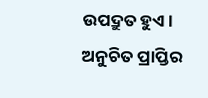ଉପଦ୍ରୁତ ହୁଏ। ଅନୁଚିତ ପ୍ରାପ୍ତିର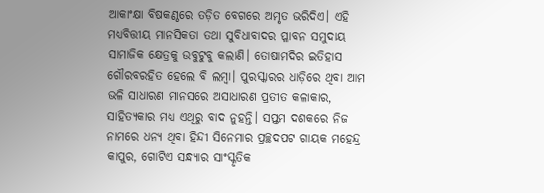ଆକାଂକ୍ଷା ବିଷକଣ୍ଠରେ ତଡ଼ିତ ବେଗରେ ଅମୃତ ଭରିଦିଏ। ଏହି ମଧ୍ୟବିତ୍ତୀୟ ମାନସିକତା ତଥା ସୁବିଧାବାଦର ପ୍ଳାବନ ସମୁଦାୟ ସାମାଜିକ କ୍ଷେତ୍ରକୁ ଉବୁଟୁବୁ କଲାଣି। ତୋଷାମଦିର ଇତିହାସ ଗୌରବରହିତ ହେଲେ ବି ଲମ୍ବା। ପୁରସ୍କାରର ଧାଡ଼ିରେ ଥିବା ଆମ ଭଳି ସାଧାରଣ ମାନସରେ ଅସାଧାରଣ ପ୍ରତୀତ କଳାକାର, ସାହିତ୍ୟକାର ମଧ୍ୟ ଏଥିରୁ ବାଦ ନୁହନ୍ତି। ସପ୍ତମ ଦଶକରେ ନିଜ ନାମରେ ଧନ୍ୟ ଥିବା ହିନ୍ଦୀ ସିନେମାର ପ୍ରଚ୍ଛଦପଟ ଗାୟକ ମହେନ୍ଦ୍ର କାପୁର, ଗୋଟିଏ ସନ୍ଧ୍ୟାର ସାଂସ୍କୃତିକ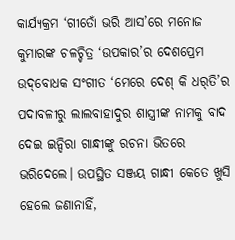କାର୍ଯ୍ୟକ୍ରମ ‘ଗୀତୋଁ ଭରି ଆସ’ରେ ମନୋଜ କୁମାରଙ୍କ ଚଳଚ୍ଚିତ୍ର ‘ଉପକାର’ର ଦେଶପ୍ରେମ ଉଦ୍‌ବୋଧକ ସଂଗୀତ ‘ମେରେ ଦେଶ୍ କି ଧର୍‌ତି’ର ପଦାବଳୀରୁ ଲାଲବାହାଦୁର ଶାସ୍ତ୍ରୀଙ୍କ ନାମକୁ ବାଦ ଦେଇ ଇନ୍ଦିରା ଗାନ୍ଧୀଙ୍କୁ ରଚନା ଭିତରେ ଭରିଦେଲେ। ଉପସ୍ଥିତ ସଞ୍ଜୟ ଗାନ୍ଧୀ କେତେ ଖୁସି ହେଲେ ଜଣାନାହିଁ,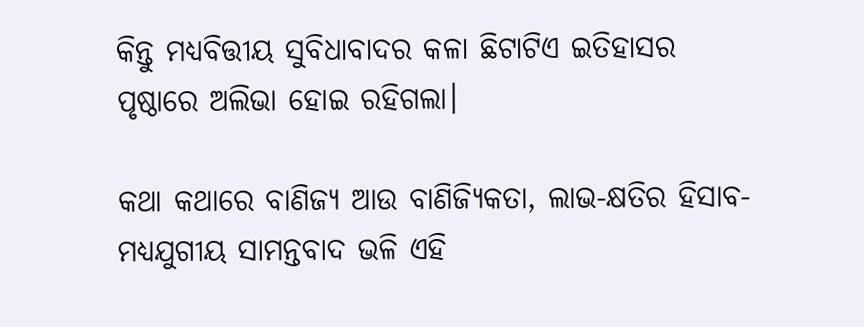କିନ୍ତୁ ମଧ୍ୟବିତ୍ତୀୟ ସୁବିଧାବାଦର କଳା ଛିଟାଟିଏ ଇତିହାସର ପୃଷ୍ଠାରେ ଅଲିଭା ହୋଇ ରହିଗଲା।

କଥା କଥ‌ାରେ ବାଣିଜ୍ୟ ଆଉ ବାଣିଜ୍ୟିକତା, ଲାଭ-କ୍ଷତିର ହିସାବ- ମଧ୍ୟଯୁଗୀୟ ସାମନ୍ତବାଦ ଭଳି ଏହି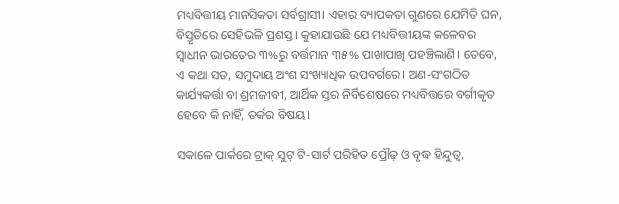ମଧ୍ୟବିତ୍ତୀୟ ମାନସିକତା ସର୍ବଗ୍ରାସୀ। ଏହାର ବ୍ୟାପକତା ଗୁଣରେ ଯେମିତି ଘନ, ବିସ୍ତୃତିରେ ସେହିଭଳି ପ୍ରଶସ୍ତ। କୁହାଯାଉଛି ଯେ ମଧ୍ୟବିତ୍ତୀୟଙ୍କ କଳେବର ସ୍ବାଧୀନ ଭାରତ‌େର ୩%ରୁ ବର୍ତ୍ତମାନ ୩୫% ପାଖାପାଖି ପହଞ୍ଚିଲାଣି। ତେବେ, ଏ କଥା ସତ, ସମୁଦାୟ ଅଂଶ ସଂଖ୍ୟାଧିକ ଉପବର୍ଗରେ। ଅଣ-ସଂଗଠିତ କାର୍ଯ୍ୟକର୍ତ୍ତା ବା ଶ୍ରମଜୀବୀ, ଆର୍ଥିକ ସ୍ତର ନିର୍ବିଶେଷରେ ମଧ୍ୟବିତ୍ତରେ ବର୍ଗୀକୃତ ହେବେ କି ନାହିଁ, ତର୍କର ବିଷୟ।

ସକାଳେ ପାର୍କରେ ଟ୍ରାକ୍ ସୁଟ୍‌ ଟି-ସାର୍ଟ ପରିହିତ ପ୍ରୌଢ଼ ଓ ବୃଦ୍ଧ ହିନ୍ଦୁତ୍ବ,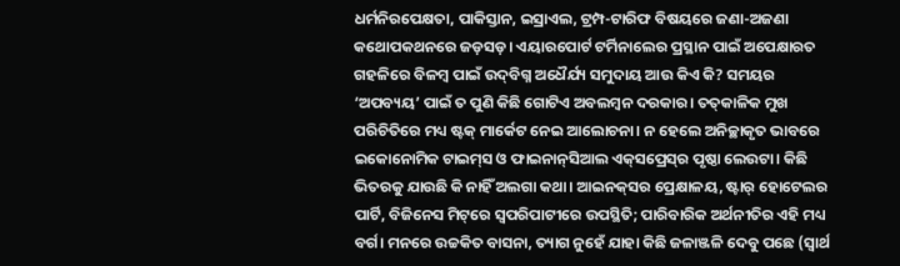ଧର୍ମନିରପେକ୍ଷତା, ପାକିସ୍ତାନ, ଇସ୍ରାଏଲ, ଟ୍ରମ୍ପ-ଟାରିଫ ବିଷୟରେ ଜଣା-ଅଜଣା କଥୋପକଥନରେ ଜଡ଼ସଡ଼। ଏୟାରପୋର୍ଟ ଟର୍ମିନାଲ‌େର ପ୍ରସ୍ଥାନ ପାଇଁ ଅପେକ୍ଷାରତ ଗହଳିରେ ବିଳମ୍ବ ପାଇଁ ଉଦ୍‌ବିଗ୍ନ ଅଧୈର୍ଯ୍ୟ ସମୁଦାୟ ଆଉ କିଏ କି? ସମୟର ‘ଅପବ୍ୟୟ’ ପାଇଁ ତ ପୁଣି କିଛି ଗୋଟିଏ ଅବଲମ୍ବନ ଦରକାର। ତତ୍‌କାଳିକ ମୁଖ ପରିଚିତିରେ ମଧ୍ୟ ଷ୍ଟକ୍ ମାର୍କେଟ ନେଇ ଆଲୋଚନା। ନ ହେଲେ ଅନିଚ୍ଛାକୃତ ଭାବରେ ଇକୋନୋମିକ ଟାଇମ୍‌ସ ଓ ଫାଇନାନ୍‌ସିଆଲ ଏକ୍‌ସପ୍ରେସ୍‌ର ପୃଷ୍ଠା ଲେଉଟା। କିଛି ଭିତରକୁ ଯାଉଛି କି ନାହିଁ ଅଲଗା କଥା। ଆଇନକ୍‌ସର ପ୍ରେକ୍ଷାଳୟ, ଷ୍ଟାର୍ ହୋଟେଲର ପାର୍ଟି, ବିଜିନେସ ମିଟ୍‌ରେ ସ୍ବପରିପାଟୀରେ ଉପସ୍ଥିତି; ପାରିବାରିକ ଅର୍ଥନୀତିର ଏହି ମଧ୍ୟ ବର୍ଗ। ମନରେ ଉଚ୍ଚକିତ ବାସନା, ତ୍ୟାଗ ନୁହେଁ ଯାହା କିଛି ଜଳାଞ୍ଜଳି ଦେବୁ ପଛେ (ସ୍ବାର୍ଥ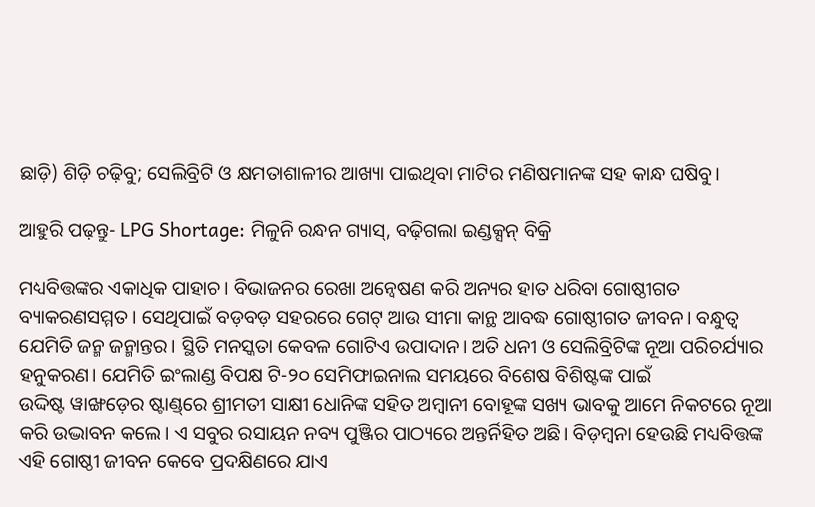ଛାଡ଼ି) ଶିଡ଼ି ଚଢ଼ିବୁ; ସେଲିବ୍ରିଟି ଓ କ୍ଷମତାଶାଳୀର ଆଖ୍ୟା ପାଇଥିବା ମାଟିର ମଣିଷମାନଙ୍କ ସହ କାନ୍ଧ ଘଷିବୁ।

ଆହୁରି ପଢ଼ନ୍ତୁ- LPG Shortage: ମିଳୁନି ରନ୍ଧନ ଗ୍ୟାସ୍‌, ବଢ଼ିଗଲା ଇଣ୍ଡକ୍ସନ୍‌ ବିକ୍ରି

ମଧ୍ୟବିତ୍ତଙ୍କର ଏକାଧିକ ପାହାଚ। ବିଭାଜନର ରେଖା ଅନ୍ବେଷଣ କରି ଅନ୍ୟର ହାତ ଧରିବା ଗୋଷ୍ଠୀଗତ ବ୍ୟାକରଣସମ୍ମତ। ସେଥିପାଇଁ ବଡ଼ବଡ଼ ସହରରେ ଗେଟ୍‌ ଆଉ ସୀମା କାନ୍ଥ ଆବଦ୍ଧ ଗୋଷ୍ଠୀଗତ ଜୀବନ। ବନ୍ଧୁତ୍ବ ଯେମିତି ଜନ୍ମ ଜନ୍ମାନ୍ତର। ସ୍ଥିତି ମନସ୍କତା କେବଳ ଗୋଟିଏ ଉପାଦାନ। ଅତି ଧନୀ ଓ ସେଲିବ୍ରିଟିଙ୍କ ନୂଆ ପରିଚର୍ଯ୍ୟାର ହନୁକରଣ। ଯେମିତି ଇଂଲାଣ୍ଡ ବିପକ୍ଷ ଟି-୨୦ ସେମିଫାଇନାଲ ସମୟରେ ବିଶେଷ ବିଶିଷ୍ଟଙ୍କ ପାଇଁ ଉଦ୍ଦିଷ୍ଟ ‌ୱାଙ୍ଖଡ଼େର ଷ୍ଟାଣ୍ଡ୍‌ରେ ଶ୍ରୀମତୀ ସାକ୍ଷୀ ଧୋନିଙ୍କ ସହିତ ଅମ୍ବାନୀ ବୋହୂଙ୍କ ସଖ୍ୟ ଭାବକୁ ଆମେ ନିକଟରେ ନୂଆ କରି ଉଦ୍ଭାବନ କଲେ। ଏ ସବୁର ରସାୟନ ନବ୍ୟ ପୁଞ୍ଜିର ପାଠ୍ୟରେ ଅନ୍ତର୍ନିହିତ ଅଛି। ବିଡ଼ମ୍ବନା ହେଉଛି ମଧ୍ୟବିତ୍ତଙ୍କ ଏହି ଗୋଷ୍ଠୀ ଜୀବନ କେବେ ପ୍ରଦକ୍ଷିଣରେ ଯାଏ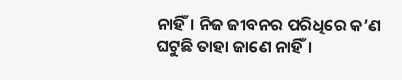ନାହିଁ। ନିଜ ଜୀବନର ପରିଧିରେ କ’ଣ ଘଟୁଛି ତାହା ଜାଣେ ନାହିଁ।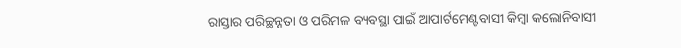ରାସ୍ତାର ପରିଚ୍ଛନ୍ନତା ଓ ପରିମଳ ବ୍ୟବସ୍ଥା ପାଇଁ ଆପାର୍ଟମେଣ୍ଟବାସୀ କିମ୍ବା କଲୋନିବାସୀ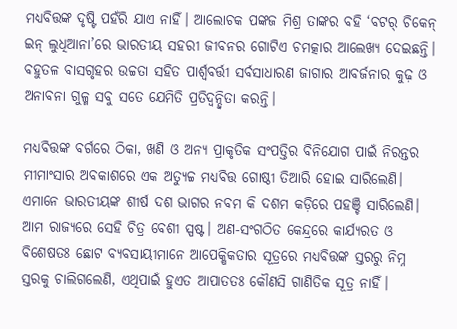ମଧ୍ୟବିତ୍ତଙ୍କ ଦୃଷ୍ଟି ପହଁରି ଯାଏ ନାହିଁ। ଆଲୋଚକ ପଙ୍କଜ ମିଶ୍ର ତାଙ୍କର ବହି ‘ବଟର୍ ଚିକେନ୍ ଇନ୍ ଲୁଧିଆନା’ରେ ଭାରତୀୟ ସହରୀ ଜୀବନର ଗୋଟିଏ ଚମତ୍କାର ଆଲେଖ୍ୟ ଦେଇଛନ୍ତି। ବହୁତଳ ବାସଗୃହର ଉଚ୍ଚତା ସହିତ ପାର୍ଶ୍ବବର୍ତ୍ତୀ ସର୍ବସାଧାରଣ ଜାଗାର ଆବର୍ଜନାର କୁଢ଼ ଓ ଅନାବନା ଗୁଳ୍ମ ସବୁ ସତେ ଯେମିତି ପ୍ରତିଦ୍ବନ୍ଦ୍ବିତା କରନ୍ତି।

ମଧ୍ୟବିତ୍ତଙ୍କ ବର୍ଗରେ ଠିକା, ଖଣି ଓ ଅନ୍ୟ ପ୍ରାକୃତିକ ସଂପତ୍ତିର ବିନିଯୋଗ ପାଇଁ ନିରନ୍ତର ମୀମାଂସାର ଅବକାଶରେ ଏକ ଅତ୍ୟୁଚ୍ଚ ମଧ୍ୟବିତ୍ତ ଗୋଷ୍ଠୀ ତିଆରି ହୋଇ ସାରିଲେଣି। ଏମାନେ ଭାରତୀୟଙ୍କ ଶୀର୍ଷ ଦଶ ଭାଗର ନବମ କି ଦଶମ କଡ଼ିରେ ପହଞ୍ଚି ସାରିଲେଣି। ଆମ ରାଜ୍ୟରେ ସେହି ଚିତ୍ର ବେଶୀ ସ୍ପଷ୍ଟ। ଅଣ-ସଂଗଠିତ କେନ୍ଦ୍ରରେ କାର୍ଯ୍ୟରତ ଓ ବିଶେଷତଃ ଛୋଟ ବ୍ୟବସାୟୀମାନେ ଆପେକ୍ଷିକତାର ସୂତ୍ରରେ ମଧ୍ୟବିତ୍ତଙ୍କ ସ୍ତରରୁ ନିମ୍ନ ସ୍ତରକୁ ଚାଲିଗଲେଣି, ଏଥିପାଇଁ ହୁଏତ ଆପାତତଃ କୌଣସି ଗାଣିତିକ ସୂତ୍ର ନାହିଁ।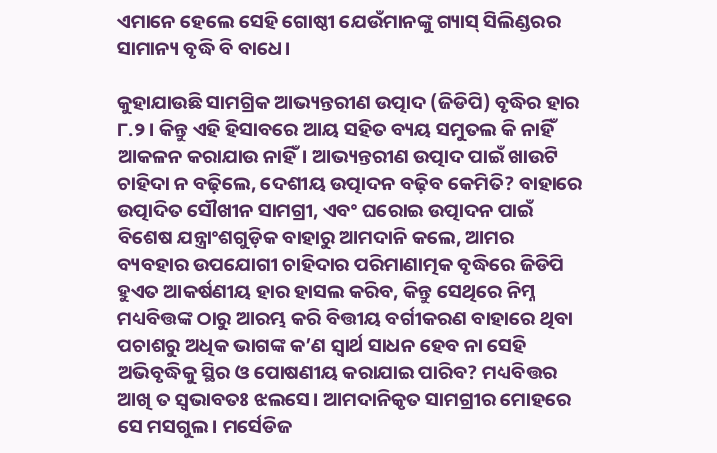ଏମାନେ ହେଲେ ସେହି ଗୋଷ୍ଠୀ ଯେଉଁମାନଙ୍କୁ ଗ୍ୟାସ୍ ସିଲିଣ୍ଡରର ସାମାନ୍ୟ ବୃଦ୍ଧି ବି ବାଧେ।

କୁହାଯାଉଛି ସାମଗ୍ରିକ ଆଭ୍ୟନ୍ତରୀଣ ଉତ୍ପାଦ (ଜିଡିପି) ବୃଦ୍ଧିର ହାର ୮.୨। କିନ୍ତୁ ଏହି ହିସାବରେ ଆୟ ସହିତ ବ୍ୟୟ ସମୁତଲ କି ନାହିଁ ଆକଳନ କରାଯାଉ ନାହିଁ। ଆଭ୍ୟନ୍ତରୀଣ ଉତ୍ପାଦ ପାଇଁ ଖାଉଟି ଚାହିଦା ନ ବଢ଼ିଲେ, ଦେଶୀୟ ଉତ୍ପାଦନ ବଢ଼ିବ କେମିତି? ବାହାରେ ଉତ୍ପାଦିତ ‌ସୌଖୀନ ସାମଗ୍ରୀ, ଏବଂ ଘରୋଇ ଉତ୍ପାଦନ ପାଇଁ ବିଶେଷ ଯନ୍ତ୍ରାଂଶଗୁଡ଼ିକ ବାହାରୁ ଆମଦାନି କଲେ, ଆମର ବ୍ୟବହାର ଉପଯୋଗୀ ଚାହିଦାର ପରିମାଣାତ୍ମକ ବୃଦ୍ଧିରେ ଜିଡିପି ହୁଏତ ଆକର୍ଷଣୀୟ ହାର ହାସଲ କରିବ, କିନ୍ତୁ ସେଥିରେ ନିମ୍ନ ମଧ୍ୟବିତ୍ତଙ୍କ ଠାରୁ ଆରମ୍ଭ କରି ବିତ୍ତୀୟ ବର୍ଗୀକରଣ ବାହାରେ ଥିବା ପଚାଶରୁ ଅଧିକ ଭାଗଙ୍କ କ’ଣ ସ୍ବାର୍ଥ ସାଧନ ହେବ ନା ସେହି ଅଭିବୃଦ୍ଧିକୁ ସ୍ଥିର ଓ ପୋଷଣୀୟ କରାଯାଇ ପାରିବ? ମଧ୍ୟବିତ୍ତର ଆଖି ତ ସ୍ବଭାବତଃ ଝଲସେ। ଆମଦାନିକୃତ ସାମଗ୍ରୀର ମୋହରେ ସେ ମସଗୁଲ। ମର୍ସେଡିଜ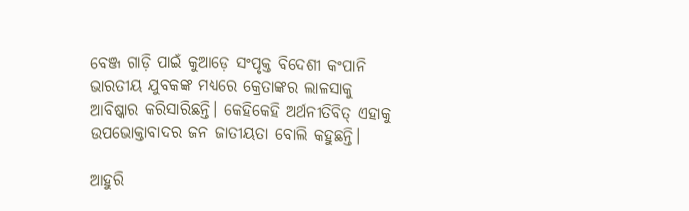ବେଞ୍ଜ ଗାଡ଼ି ପାଇଁ କୁଆଡ଼େ ସଂପୃକ୍ତ ବିଦେଶୀ କଂପାନି ଭାରତୀୟ ଯୁବକଙ୍କ ମଧ୍ୟରେ କ୍ରେତାଙ୍କର ଲାଳସାକୁ ଆବିଷ୍କାର କରିସାରିଛନ୍ତି। କେହିକେହି ଅର୍ଥନୀତିବିତ୍ ଏହାକୁ ଉପଭୋକ୍ତାବାଦର ଜନ ଜାତୀୟତା ବୋଲି କହୁଛନ୍ତି।

ଆହୁରି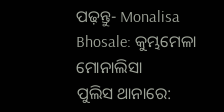ପଢ଼ନ୍ତୁ- Monalisa Bhosale: କୁମ୍ଭମେଳା ମୋନାଲିସା ପୁଲିସ ‌ଥାନାରେ: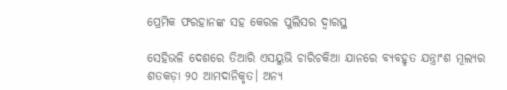ପ୍ରେମିକ ଫରହାନଙ୍କ ସହ କେରଳ ପୁଲିସର ଦ୍ୱାରସ୍ଥ

ସେହିଭଳି ଦେଶରେ ତିଆରି ଏସୟୁଭି ଚାରିଚକିଆ ଯାନରେ ବ୍ୟବହୃତ ଯନ୍ତ୍ରାଂଶ ମୂଲ୍ୟର ଶତକଡ଼ା ୨୦ ଆମଦାନିକୃତ। ଅନ୍ୟ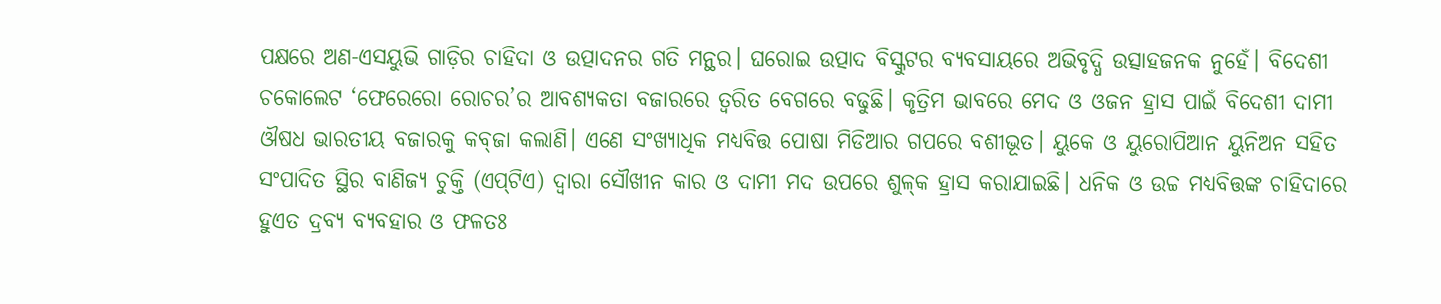ପକ୍ଷରେ ଅଣ-ଏସୟୁଭି ଗାଡ଼ିର ଚାହିଦା ଓ ଉତ୍ପାଦନର ଗତି ମନ୍ଥର। ଘରୋଇ ଉତ୍ପାଦ ବିସ୍କୁଟର ବ୍ୟବସାୟରେ ଅଭିବୃଦ୍ଧି ଉତ୍ସାହଜନକ ନୁହେଁ। ବିଦେଶୀ ଚକୋଲେଟ ‘ଫେରେରୋ ରୋଚର’ର ଆବଶ୍ୟକତା ବଜାରରେ ତ୍ବରିତ ବେଗରେ ବଢୁଛି। କୃତ୍ରିମ ଭାବରେ ମେଦ ଓ ଓଜନ ହ୍ରାସ ପାଇଁ ବିଦେଶୀ ଦାମୀ ଔଷଧ ଭାରତୀୟ ବଜାରକୁ କବ୍‌ଜା କଲାଣି। ଏଣେ ସଂଖ୍ୟାଧିକ ମଧ୍ୟବିତ୍ତ ପୋଷା ମିଡିଆର ଗପରେ ବଶୀଭୂତ। ୟୁକେ ଓ ୟୁରୋପିଆନ ୟୁନିଅନ ସହିତ ସଂପାଦିତ ସ୍ଥିର ବାଣିଜ୍ୟ ଚୁକ୍ତି (ଏପ୍‌ଟିଏ) ଦ୍ବାରା ସୌଖୀନ କାର ଓ ଦାମୀ ମଦ ଉପରେ ଶୁଳ୍‌କ ହ୍ରାସ କରାଯାଇଛି। ଧନିକ ଓ ଉଚ୍ଚ ମଧ୍ୟବିତ୍ତଙ୍କ ଚାହିଦାରେ ହୁଏତ ଦ୍ରବ୍ୟ ବ୍ୟବହାର ଓ ଫଳତଃ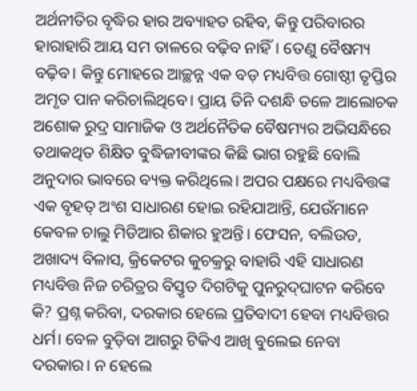ଅର୍ଥନୀତିର ବୃଦ୍ଧିର ହାର ଅବ୍ୟାହତ ରହିବ, କିନ୍ତୁ ପରିବାରର ହାରାହାରି ଆୟ ସମ ତାଳରେ ବଢ଼ିବ ନାହିଁ। ତେଣୁ ବୈଷମ୍ୟ ବଢ଼ିବ। କିନ୍ତୁ ମୋହରେ ଆଚ୍ଛନ୍ନ ଏକ ବଡ଼ ମଧ୍ୟବିତ୍ତ ଗୋଷ୍ଠୀ ତୃପ୍ତିର ଅମୃତ ପାନ କରିଚାଲିଥିବେ। ପ୍ରାୟ ତିନି ଦଶନ୍ଧି ତଳେ ଆଲୋଚକ ଅଶୋକ ରୁଦ୍ର ସାମାଜିକ ଓ ଅର୍ଥନୈତିକ ବୈଷମ୍ୟର ଅଭିସନ୍ଧିରେ ତଥାକଥିତ ଶିକ୍ଷିତ ବୁଦ୍ଧିଜୀବୀଙ୍କର କିଛି ଭାଗ ରହୁଛି ବୋଲି ଅନୁଦାର ଭାବରେ ବ୍ୟକ୍ତ କରିଥିଲେ। ଅପର ପକ୍ଷରେ ମଧ୍ୟବିତ୍ତଙ୍କ ଏକ ବୃହତ୍ ଅଂଶ ସାଧାରଣ ହୋଇ ରହିଯାଆନ୍ତି, ଯେଉଁମାନେ କେବଳ ଚାଲୁ ମିଡିଆର ଶିକାର ହୁଅନ୍ତି। ଫେସନ, ବଲିଉଡ, ଅଖାଦ୍ୟ ବିଳାସ, କ୍ରିକେଟର କୁଚକ୍ରରୁ ବାହାରି ଏହି ସାଧାରଣ ମଧ୍ୟବିତ୍ତ ନିଜ ଚରିତ୍ରର ବିସ୍ତୃତ ଦିଗଟିକୁ ପୁନରୁଦ୍‌ଘାଟନ କରିବେ କି? ପ୍ରଶ୍ନ କରିବା, ଦରକାର ହେଲେ ପ୍ରତିବାଦୀ ହେବା ମଧ୍ୟବିତ୍ତର ଧର୍ମ। ବେଳ ବୁଡ଼ିବା ଆଗରୁ ଟିକିଏ ଆଖି ବୁଲେଇ ନେବା ଦରକାର। ନ ହେଲେ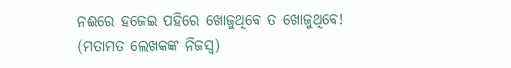ନଈରେ ହଜେଇ ପହିରେ ଖୋଜୁଥିବେ ତ ଖୋଜୁଥିବେ!
(ମତାମତ ଲେଖକଙ୍କ ନିଜସ୍ବ)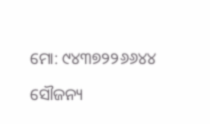ମୋ: ୯୪୩୭୨୨୬୬୪୪

ସୌଜନ୍ୟ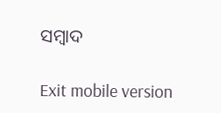ସମ୍ବାଦ

Exit mobile version